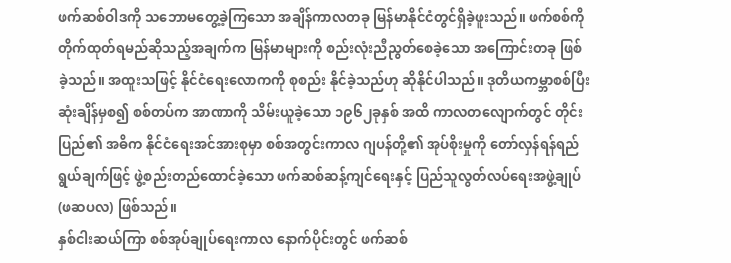ဖက်ဆစ်ဝါဒကို သဘောမတွေ့ခဲ့ကြသော အချိန်ကာလတခု မြန်မာနိုင်ငံတွင်ရှိခဲ့ဖူးသည်။ ဖက်စစ်ကို တိုက်ထုတ်ရမည်ဆိုသည့်အချက်က မြန်မာများကို စည်းလုံးညီညွတ်စေခဲ့သော အကြောင်းတခု ဖြစ်ခဲ့သည်။ အထူးသဖြင့် နိုင်ငံရေးလောကကို စုစည်း နိုင်ခဲ့သည်ဟု ဆိုနိုင်ပါသည်။ ဒုတိယကမ္ဘာစစ်ပြီးဆုံးချိန်မှစ၍ စစ်တပ်က အာဏာကို သိမ်းယူခဲ့သော ၁၉၆၂ခုနှစ် အထိ ကာလတလျောက်တွင် တိုင်းပြည်၏ အဓိက နိုင်ငံရေးအင်အားစုမှာ စစ်အတွင်းကာလ ဂျပန်တို့၏ အုပ်စိုးမှုကို တော်လှန်ရန်ရည်ရွယ်ချက်ဖြင့် ဖွဲ့စည်းတည်ထောင်ခဲ့သော ဖက်ဆစ်ဆန့်ကျင်ရေးနှင့် ပြည်သူလွတ်လပ်ရေးအဖွဲ့ချုပ် (ဖဆပလ) ဖြစ်သည်။
နှစ်ငါးဆယ်ကြာ စစ်အုပ်ချုပ်ရေးကာလ နောက်ပိုင်းတွင် ဖက်ဆစ်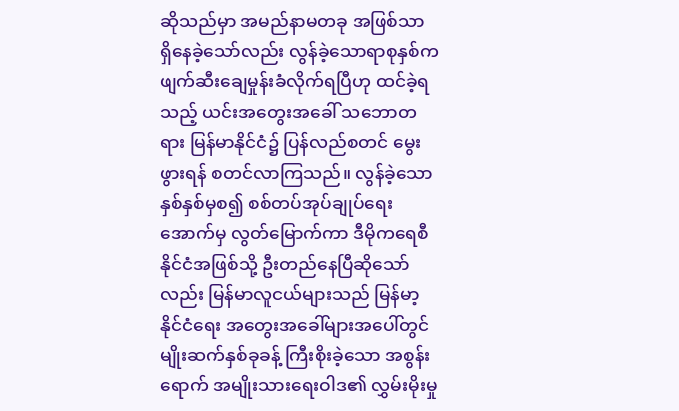ဆိုသည်မှာ အမည်နာမတခု အဖြစ်သာ ရှိနေခဲ့သော်လည်း လွန်ခဲ့သောရာစုနှစ်က ဖျက်ဆီးချေမှုန်းခံလိုက်ရပြီဟု ထင်ခဲ့ရသည့် ယင်းအတွေးအခေါ် သဘောတရား မြန်မာနိုင်ငံ၌ ပြန်လည်စတင် မွေးဖွားရန် စတင်လာကြသည်။ လွန်ခဲ့သောနှစ်နှစ်မှစ၍ စစ်တပ်အုပ်ချုပ်ရေးအောက်မှ လွတ်မြောက်ကာ ဒီမိုကရေစီနိုင်ငံအဖြစ်သို့ ဦးတည်နေပြီဆိုသော်လည်း မြန်မာလူငယ်များသည် မြန်မာ့ နိုင်ငံရေး အတွေးအခေါ်များအပေါ်တွင် မျိုးဆက်နှစ်ခုခန့် ကြီးစိုးခဲ့သော အစွန်းရောက် အမျိုးသားရေးဝါဒ၏ လွှမ်းမိုးမှု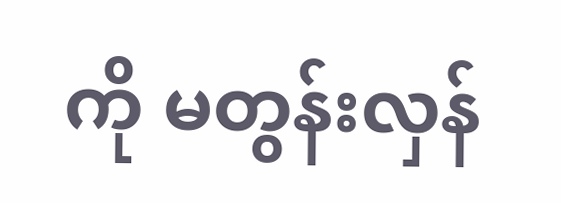ကို မတွန်းလှန်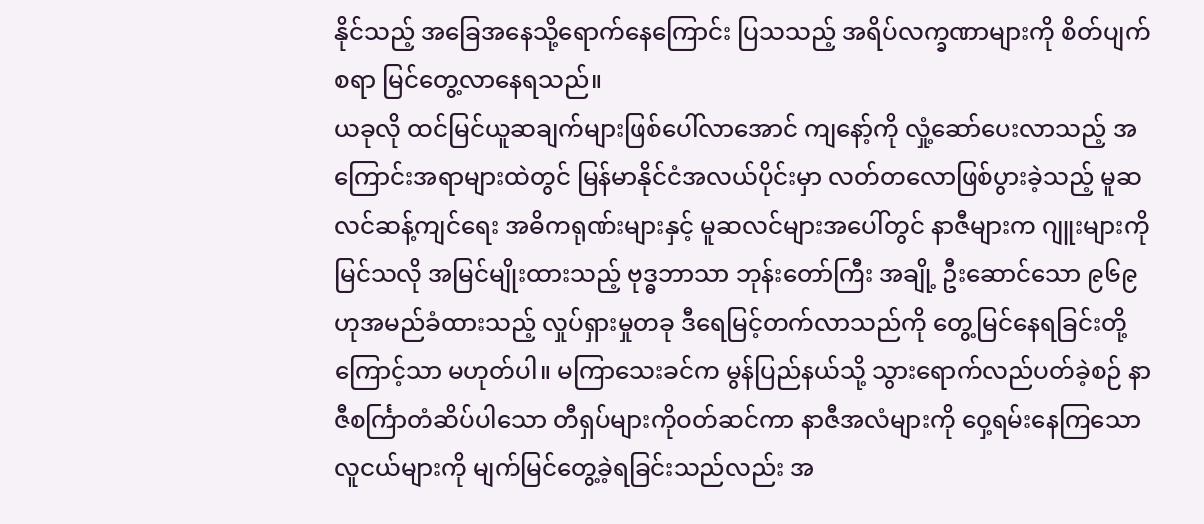နိုင်သည့် အခြေအနေသို့ရောက်နေကြောင်း ပြသသည့် အရိပ်လက္ခဏာများကို စိတ်ပျက်စရာ မြင်တွေ့လာနေရသည်။
ယခုလို ထင်မြင်ယူဆချက်များဖြစ်ပေါ်လာအောင် ကျနော့်ကို လှုံ့ဆော်ပေးလာသည့် အကြောင်းအရာများထဲတွင် မြန်မာနိုင်ငံအလယ်ပိုင်းမှာ လတ်တလောဖြစ်ပွားခဲ့သည့် မူဆလင်ဆန့်ကျင်ရေး အဓိကရုဏ်းများနှင့် မူဆလင်များအပေါ်တွင် နာဇီများက ဂျူးများကို မြင်သလို အမြင်မျိုးထားသည့် ဗုဒ္ဓဘာသာ ဘုန်းတော်ကြီး အချို့ ဦးဆောင်သော ၉၆၉ ဟုအမည်ခံထားသည့် လှုပ်ရှားမှုတခု ဒီရေမြင့်တက်လာသည်ကို တွေ့မြင်နေရခြင်းတို့ကြောင့်သာ မဟုတ်ပါ။ မကြာသေးခင်က မွန်ပြည်နယ်သို့ သွားရောက်လည်ပတ်ခဲ့စဉ် နာဇီစင်္ကြာတံဆိပ်ပါသော တီရှပ်များကိုဝတ်ဆင်ကာ နာဇီအလံများကို ဝှေ့ရမ်းနေကြသော လူငယ်များကို မျက်မြင်တွေ့ခဲ့ရခြင်းသည်လည်း အ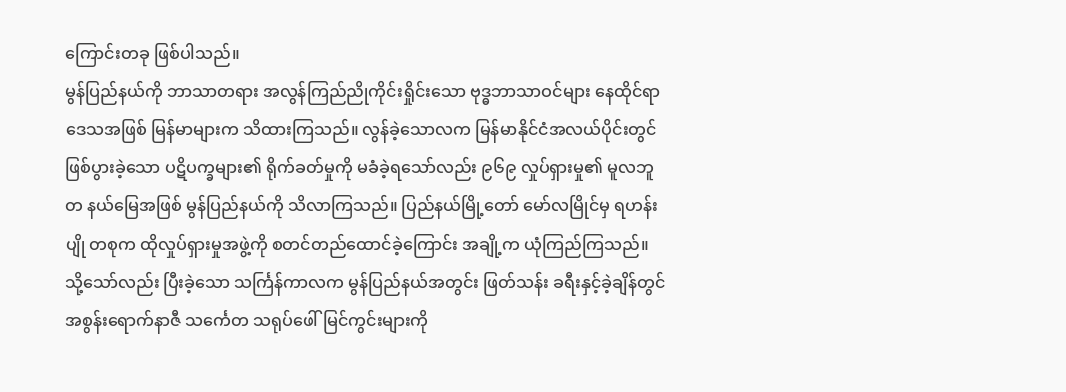ကြောင်းတခု ဖြစ်ပါသည်။
မွန်ပြည်နယ်ကို ဘာသာတရား အလွန်ကြည်ညိုကိုင်းရှိုင်းသော ဗုဒ္ဓဘာသာဝင်များ နေထိုင်ရာဒေသအဖြစ် မြန်မာများက သိထားကြသည်။ လွန်ခဲ့သောလက မြန်မာနိုင်ငံအလယ်ပိုင်းတွင် ဖြစ်ပွားခဲ့သော ပဋိပက္ခများ၏ ရိုက်ခတ်မှုကို မခံခဲ့ရသော်လည်း ၉၆၉ လှုပ်ရှားမှု၏ မူလဘူတ နယ်မြေအဖြစ် မွန်ပြည်နယ်ကို သိလာကြသည်။ ပြည်နယ်မြို့တော် မော်လမြိုင်မှ ရဟန်းပျို တစုက ထိုလှုပ်ရှားမှုအဖွဲ့ကို စတင်တည်ထောင်ခဲ့ကြောင်း အချို့က ယုံကြည်ကြသည်။
သို့သော်လည်း ပြီးခဲ့သော သင်္ကြန်ကာလက မွန်ပြည်နယ်အတွင်း ဖြတ်သန်း ခရီးနှင့်ခဲ့ချိန်တွင် အစွန်းရောက်နာဇီ သင်္ကေတ သရုပ်ဖေါ်မြင်ကွင်းများကို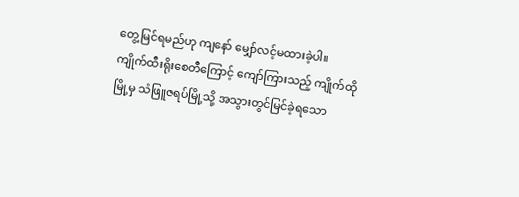တွေ့မြင်ရမည်ဟု ကျနော် မျှော်လင့်မထားခဲ့ပါ။
ကျိုက်ထီးရိုးစေတီကြောင့် ကျော်ကြားသည့် ကျိုက်ထိုမြို့မှ သံဖြူဇရပ်မြို့သို့ အသွားတွင်မြင်ခဲ့ရသော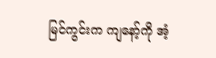မြင်ကွင်းက ကျနော့်ကို အံ့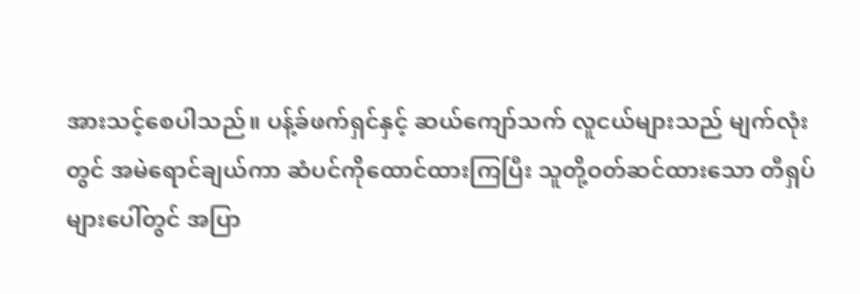အားသင့်စေပါသည်။ ပန့်ခ်ဖက်ရှင်နှင့် ဆယ်ကျော်သက် လူငယ်များသည် မျက်လုံးတွင် အမဲရောင်ချယ်ကာ ဆံပင်ကိုထောင်ထားကြပြီး သူတို့ဝတ်ဆင်ထားသော တီရှပ်များပေါ်တွင် အပြာ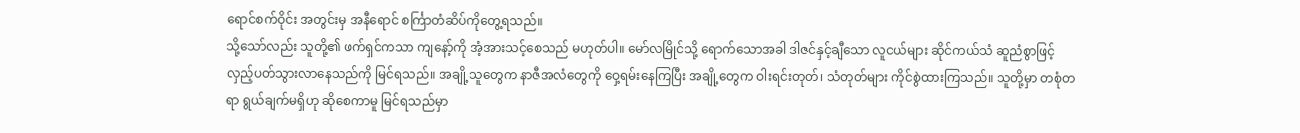ရောင်စက်ဝိုင်း အတွင်းမှ အနီရောင် စင်္ကြာတံဆိပ်ကိုတွေ့ရသည်။
သို့သော်လည်း သူတို့၏ ဖက်ရှင်ကသာ ကျနော့်ကို အံ့အားသင့်စေသည် မဟုတ်ပါ။ မော်လမြိုင်သို့ ရောက်သောအခါ ဒါဇင်နှင့်ချီသော လူငယ်များ ဆိုင်ကယ်သံ ဆူညံစွာဖြင့် လှည့်ပတ်သွားလာနေသည်ကို မြင်ရသည်။ အချို့သူတွေက နာဇီအလံတွေကို ဝှေ့ရမ်းနေကြပြီး အချို့တွေက ဝါးရင်းတုတ်၊ သံတုတ်များ ကိုင်စွဲထားကြသည်။ သူတို့မှာ တစုံတရာ ရွယ်ချက်မရှိဟု ဆိုစေကာမူ မြင်ရသည်မှာ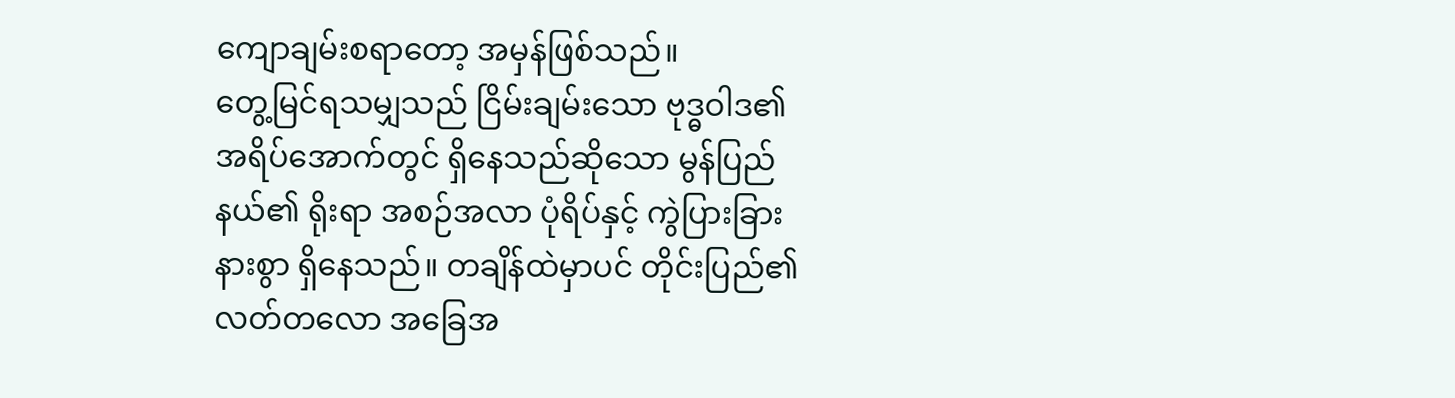ကျောချမ်းစရာတော့ အမှန်ဖြစ်သည်။
တွေ့မြင်ရသမျှသည် ငြိမ်းချမ်းသော ဗုဒ္ဓဝါဒ၏ အရိပ်အောက်တွင် ရှိနေသည်ဆိုသော မွန်ပြည်နယ်၏ ရိုးရာ အစဉ်အလာ ပုံရိပ်နှင့် ကွဲပြားခြားနားစွာ ရှိနေသည်။ တချိန်ထဲမှာပင် တိုင်းပြည်၏ လတ်တလော အခြေအ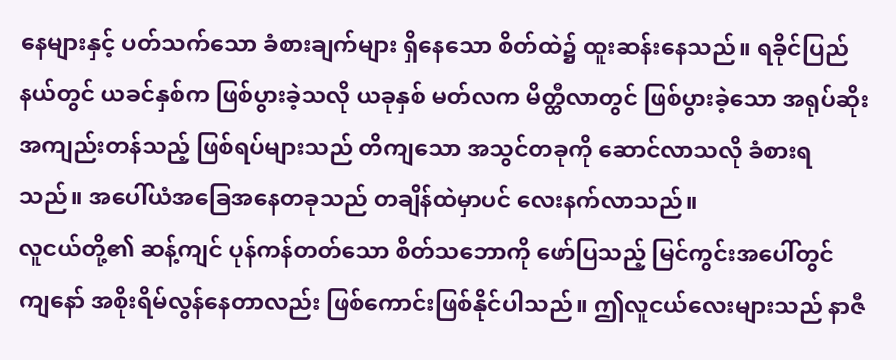နေများနှင့် ပတ်သက်သော ခံစားချက်များ ရှိနေသော စိတ်ထဲ၌ ထူးဆန်းနေသည်။ ရခိုင်ပြည်နယ်တွင် ယခင်နှစ်က ဖြစ်ပွားခဲ့သလို ယခုနှစ် မတ်လက မိတ္ထီလာတွင် ဖြစ်ပွားခဲ့သော အရုပ်ဆိုး အကျည်းတန်သည့် ဖြစ်ရပ်များသည် တိကျသော အသွင်တခုကို ဆောင်လာသလို ခံစားရသည်။ အပေါ်ယံအခြေအနေတခုသည် တချိန်ထဲမှာပင် လေးနက်လာသည်။
လူငယ်တို့၏ ဆန့်ကျင် ပုန်ကန်တတ်သော စိတ်သဘောကို ဖော်ပြသည့် မြင်ကွင်းအပေါ်တွင် ကျနော် အစိုးရိမ်လွန်နေတာလည်း ဖြစ်ကောင်းဖြစ်နိုင်ပါသည်။ ဤလူငယ်လေးများသည် နာဇီ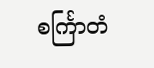စင်္ကြာတံ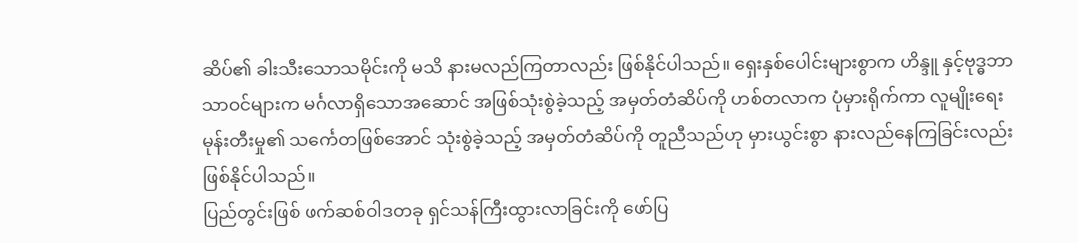ဆိပ်၏ ခါးသီးသောသမိုင်းကို မသိ နားမလည်ကြတာလည်း ဖြစ်နိုင်ပါသည်။ ရှေးနှစ်ပေါင်းများစွာက ဟိန္ဒူ နှင့်ဗုဒ္ဓဘာသာဝင်များက မင်္ဂလာရှိသောအဆောင် အဖြစ်သုံးစွဲခဲ့သည့် အမှတ်တံဆိပ်ကို ဟစ်တလာက ပုံမှားရိုက်ကာ လူမျိုးရေးမုန်းတီးမှု၏ သင်္ကေတဖြစ်အောင် သုံးစွဲခဲ့သည့် အမှတ်တံဆိပ်ကို တူညီသည်ဟု မှားယွင်းစွာ နားလည်နေကြခြင်းလည်း ဖြစ်နိုင်ပါသည်။
ပြည်တွင်းဖြစ် ဖက်ဆစ်ဝါဒတခု ရှင်သန်ကြီးထွားလာခြင်းကို ဖော်ပြ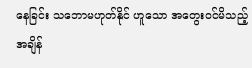နေခြင်း သဘောမဟုတ်နိုင် ဟူသော အတွေးဝင်မိသည့် အချိန်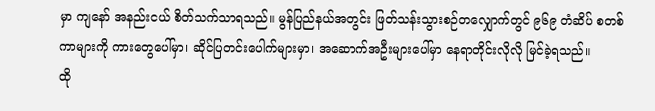မှာ ကျနော် အနည်းငယ် စိတ်သက်သာရသည်။ မွန်ပြည်နယ်အတွင်း ဖြတ်သန်းသွားစဉ်တလျှောက်တွင် ၉၆၉ တံဆိပ် စတစ်ကာများကို ကားတွေပေါ်မှာ၊ ဆိုင်ပြတင်းပေါက်များမှာ၊ အဆောက်အဦးများပေါ်မှာ နေရာတိုင်းလိုလို မြင်ခဲ့ရသည်။
ထို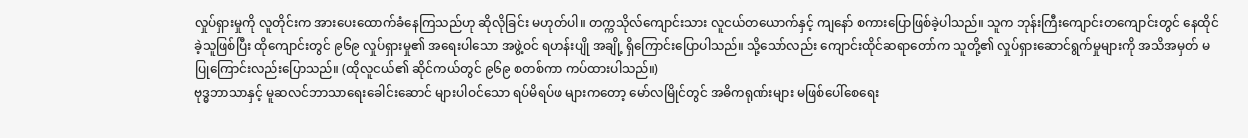လှုပ်ရှားမှုကို လူတိုင်းက အားပေးထောက်ခံနေကြသည်ဟု ဆိုလိုခြင်း မဟုတ်ပါ။ တက္ကသိုလ်ကျောင်းသား လူငယ်တယောက်နှင့် ကျနော် စကားပြောဖြစ်ခဲ့ပါသည်။ သူက ဘုန်းကြီးကျောင်းတကျောင်းတွင် နေထိုင်ခဲ့သူဖြစ်ပြီး ထိုကျောင်းတွင် ၉၆၉ လှုပ်ရှားမှု၏ အရေးပါသော အဖွဲ့ဝင် ရဟန်းပျို အချို့ ရှိကြောင်းပြောပါသည်။ သို့သော်လည်း ကျောင်းထိုင်ဆရာတော်က သူတို့၏ လှုပ်ရှားဆောင်ရွက်မှုများကို အသိအမှတ် မပြုကြောင်းလည်းပြောသည်။ (ထိုလူငယ်၏ ဆိုင်ကယ်တွင် ၉၆၉ စတစ်ကာ ကပ်ထားပါသည်။)
ဗုဒ္ဓဘာသာနှင့် မူဆလင်ဘာသာရေးခေါင်းဆောင် များပါဝင်သော ရပ်မိရပ်ဖ များကတော့ မော်လမြိုင်တွင် အဓိကရုဏ်းများ မဖြစ်ပေါ်စေရေး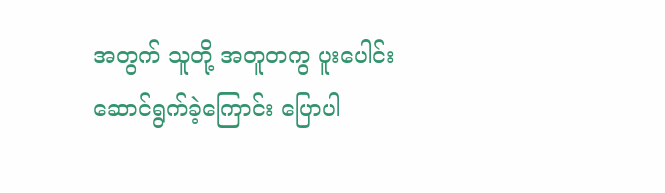အတွက် သူတို့ အတူတကွ ပူးပေါင်းဆောင်ရွက်ခဲ့ကြောင်း ပြောပါ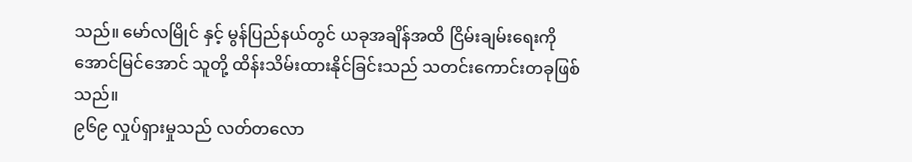သည်။ မော်လမြိုင် နှင့် မွန်ပြည်နယ်တွင် ယခုအချိန်အထိ ငြိမ်းချမ်းရေးကို အောင်မြင်အောင် သူတို့ ထိန်းသိမ်းထားနိုင်ခြင်းသည် သတင်းကောင်းတခုဖြစ်သည်။
၉၆၉ လှုပ်ရှားမှုသည် လတ်တလော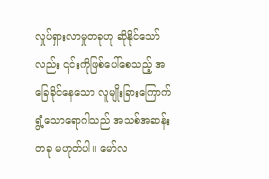လှုပ်ရှားလာမှုတခုဟု ဆိုနိုင်သော်လည်း ၎င်းကိုဖြစ်ပေါ်စေသည့် အခြေခိုင်နေသော လူမျိုးခြားကြောက်ရွံ့သောရောဂါသည် အသစ်အဆန်းတခု မဟုတ်ပါ။ မော်လ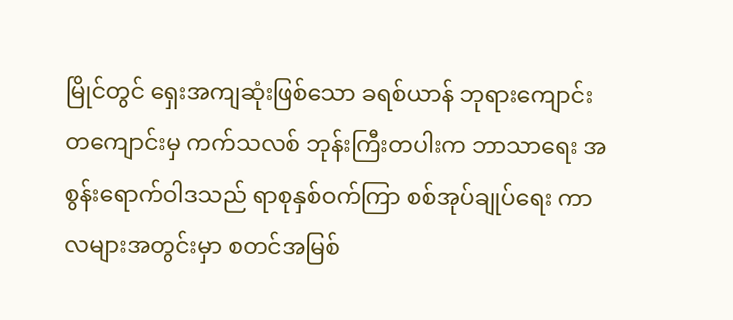မြိုင်တွင် ရှေးအကျဆုံးဖြစ်သော ခရစ်ယာန် ဘုရားကျောင်း တကျောင်းမှ ကက်သလစ် ဘုန်းကြီးတပါးက ဘာသာရေး အစွန်းရောက်ဝါဒသည် ရာစုနှစ်ဝက်ကြာ စစ်အုပ်ချုပ်ရေး ကာလများအတွင်းမှာ စတင်အမြစ်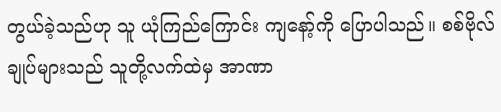တွယ်ခဲ့သည်ဟု သူ ယုံကြည်ကြောင်း ကျနော့်ကို ပြောပါသည်။ စစ်ဗိုလ်ချုပ်များသည် သူတို့လက်ထဲမှ အာဏာ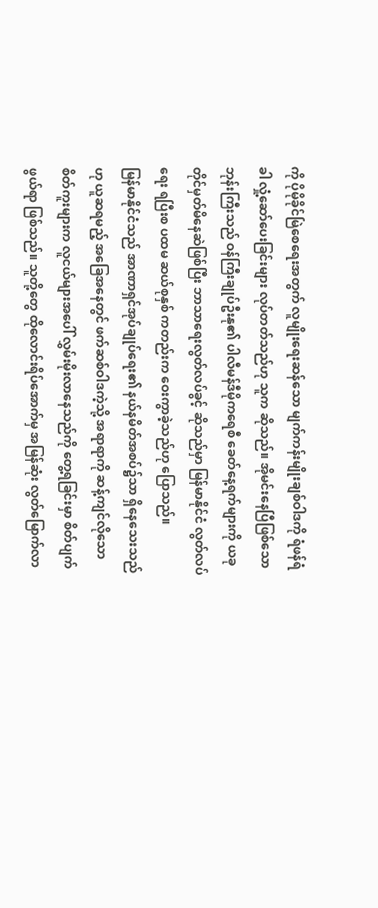ကို ပိုမိုခိုင်မြဲစေရေးအတွက် လူမျိုးရေးဆန်သော မျက်ကန်းမျိုးချစ်ဝါဒကို ရံဖန်ရံခါ လှုံ့ဆော်ပေးခြင်းများ လုပ်တတ်သည်ဟု သူက ဆိုသည်။ အိုမင်းနေပြီဖြစ်သော ဘုန်းကြီးသည် ဝန်ကြီးချုပ်ဦးနု၏ ပါလီမန်ဒီမိုကရေစီ ခေတ်နေ့ရက်များကို ယခုတိုင်မှတ်မိနေဆဲဖြစ်ပြီး ဘာသာရေးလွတ်လပ်ခွင့် ဆိုသည်မှာ မြန်မာနိုင်ငံ လွတ်လပ်ရေး ရပြီးစ ပထမ ဆယ်စုနှစ် ကတည်းက ဝေးကွာခဲ့သည်ဟု ပြောသည်။
မြန်မာနိုင်ငံသည် အာဏာရှင်အုပ်ချုပ်ရေး၏ နယ်နမိတ်အစပ်၌သာ ရှိနေသေးသည်ဟု ယူဆရမည့် အခြေအနေတွင် ဖက်ဆစ်ဝါဒကဲ့သို့ အရာရာကို ဆန့်ကျင်လိုသော စိတ်ကူးများက လူငယ်များအပေါ် လွှမ်းမိုးလာနေသည်ကို တွေ့ရခြင်းမှာ စိတ်ပျက်ဖွယ်ရာ ဖြစ်သည်။ သူတို့တွေ ထိုလောင်းရိပ်အောက်မှ အမြန်ဆုံး လွတ်မြောက်လာ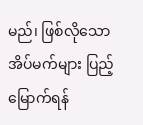မည်၊ ဖြစ်လိုသော အိပ်မက်များ ပြည့်မြောက်ရန်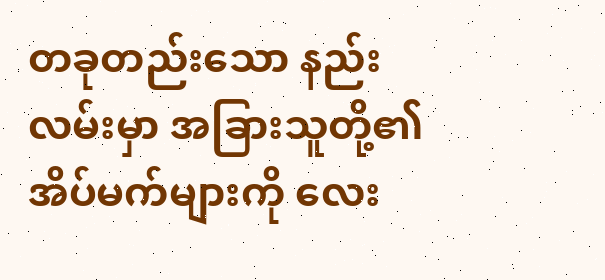တခုတည်းသော နည်းလမ်းမှာ အခြားသူတို့၏ အိပ်မက်များကို လေး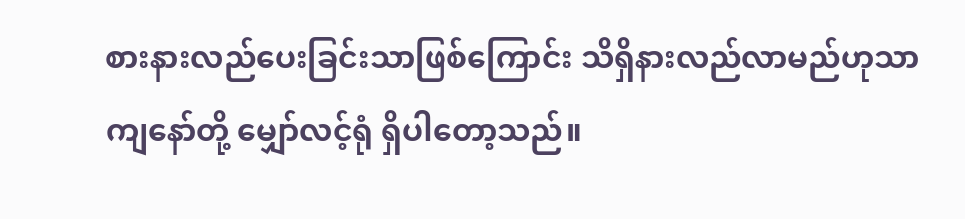စားနားလည်ပေးခြင်းသာဖြစ်ကြောင်း သိရှိနားလည်လာမည်ဟုသာ ကျနော်တို့ မျှော်လင့်ရုံ ရှိပါတော့သည်။